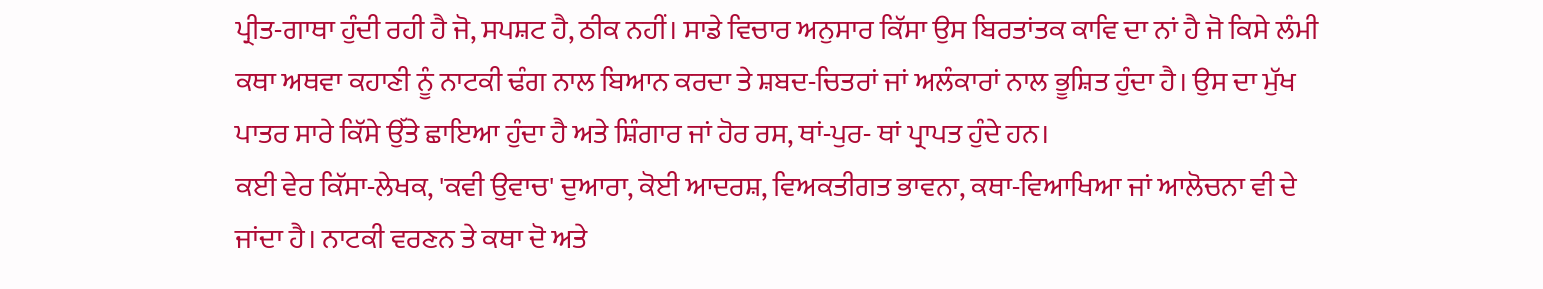ਪ੍ਰੀਤ-ਗਾਥਾ ਹੁੰਦੀ ਰਹੀ ਹੈ ਜੋ, ਸਪਸ਼ਟ ਹੈ, ਠੀਕ ਨਹੀਂ। ਸਾਡੇ ਵਿਚਾਰ ਅਨੁਸਾਰ ਕਿੱਸਾ ਉਸ ਬਿਰਤਾਂਤਕ ਕਾਵਿ ਦਾ ਨਾਂ ਹੈ ਜੋ ਕਿਸੇ ਲੰਮੀ ਕਥਾ ਅਥਵਾ ਕਹਾਣੀ ਨੂੰ ਨਾਟਕੀ ਢੰਗ ਨਾਲ ਬਿਆਨ ਕਰਦਾ ਤੇ ਸ਼ਬਦ-ਚਿਤਰਾਂ ਜਾਂ ਅਲੰਕਾਰਾਂ ਨਾਲ ਭੂਸ਼ਿਤ ਹੁੰਦਾ ਹੈ। ਉਸ ਦਾ ਮੁੱਖ ਪਾਤਰ ਸਾਰੇ ਕਿੱਸੇ ਉੱਤੇ ਛਾਇਆ ਹੁੰਦਾ ਹੈ ਅਤੇ ਸ਼ਿੰਗਾਰ ਜਾਂ ਹੋਰ ਰਸ, ਥਾਂ-ਪੁਰ- ਥਾਂ ਪ੍ਰਾਪਤ ਹੁੰਦੇ ਹਨ।
ਕਈ ਵੇਰ ਕਿੱਸਾ-ਲੇਖਕ, 'ਕਵੀ ਉਵਾਚ' ਦੁਆਰਾ, ਕੋਈ ਆਦਰਸ਼, ਵਿਅਕਤੀਗਤ ਭਾਵਨਾ, ਕਥਾ-ਵਿਆਖਿਆ ਜਾਂ ਆਲੋਚਨਾ ਵੀ ਦੇ ਜਾਂਦਾ ਹੈ। ਨਾਟਕੀ ਵਰਣਨ ਤੇ ਕਥਾ ਦੋ ਅਤੇ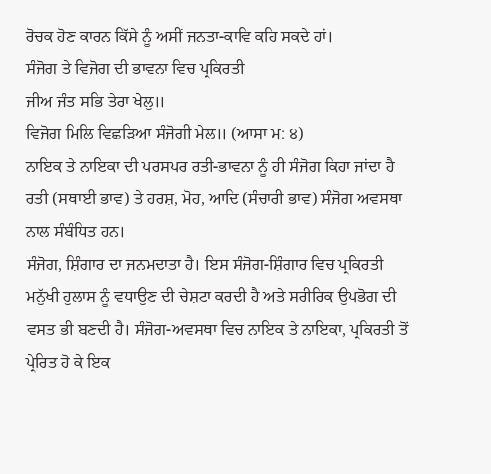ਰੋਚਕ ਹੋਣ ਕਾਰਨ ਕਿੱਸੇ ਨੂੰ ਅਸੀਂ ਜਨਤਾ-ਕਾਵਿ ਕਹਿ ਸਕਦੇ ਹਾਂ।
ਸੰਜੋਗ ਤੇ ਵਿਜੋਗ ਦੀ ਭਾਵਨਾ ਵਿਚ ਪ੍ਰਕਿਰਤੀ
ਜੀਅ ਜੰਤ ਸਭਿ ਤੇਰਾ ਖੇਲੁ॥
ਵਿਜੋਗ ਮਿਲਿ ਵਿਛੜਿਆ ਸੰਜੋਗੀ ਮੇਲ॥ (ਆਸਾ ਮ: ੪)
ਨਾਇਕ ਤੇ ਨਾਇਕਾ ਦੀ ਪਰਸਪਰ ਰਤੀ-ਭਾਵਨਾ ਨੂੰ ਹੀ ਸੰਜੋਗ ਕਿਹਾ ਜਾਂਦਾ ਹੈ ਰਤੀ (ਸਥਾਈ ਭਾਵ) ਤੇ ਹਰਸ਼, ਮੋਹ, ਆਦਿ (ਸੰਚਾਰੀ ਭਾਵ) ਸੰਜੋਗ ਅਵਸਥਾ ਨਾਲ ਸੰਬੰਧਿਤ ਹਨ।
ਸੰਜੋਗ, ਸ਼ਿੰਗਾਰ ਦਾ ਜਨਮਦਾਤਾ ਹੈ। ਇਸ ਸੰਜੋਗ-ਸ਼ਿੰਗਾਰ ਵਿਚ ਪ੍ਰਕਿਰਤੀ ਮਨੁੱਖੀ ਹੁਲਾਸ ਨੂੰ ਵਧਾਉਣ ਦੀ ਚੇਸ਼ਟਾ ਕਰਦੀ ਹੈ ਅਤੇ ਸਰੀਰਿਕ ਉਪਭੋਗ ਦੀ ਵਸਤ ਭੀ ਬਣਦੀ ਹੈ। ਸੰਜੋਗ-ਅਵਸਥਾ ਵਿਚ ਨਾਇਕ ਤੇ ਨਾਇਕਾ, ਪ੍ਰਕਿਰਤੀ ਤੋਂ ਪ੍ਰੇਰਿਤ ਹੋ ਕੇ ਇਕ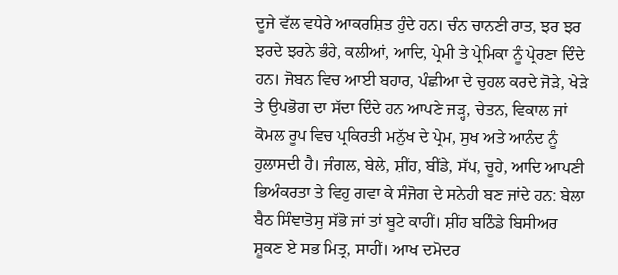ਦੂਜੇ ਵੱਲ ਵਧੇਰੇ ਆਕਰਸ਼ਿਤ ਹੁੰਦੇ ਹਨ। ਚੰਨ ਚਾਨਣੀ ਰਾਤ, ਝਰ ਝਰ ਝਰਦੇ ਝਰਨੇ ਭੰਹੇ, ਕਲੀਆਂ, ਆਦਿ, ਪ੍ਰੇਮੀ ਤੇ ਪ੍ਰੇਮਿਕਾ ਨੂੰ ਪ੍ਰੇਰਣਾ ਦਿੰਦੇ ਹਨ। ਜੋਬਨ ਵਿਚ ਆਈ ਬਹਾਰ, ਪੰਛੀਆ ਦੇ ਚੁਹਲ ਕਰਦੇ ਜੋੜੇ, ਖੇੜੇ ਤੇ ਉਪਭੋਗ ਦਾ ਸੱਦਾ ਦਿੰਦੇ ਹਨ ਆਪਣੇ ਜੜ੍ਹ, ਚੇਤਨ, ਵਿਕਾਲ ਜਾਂ ਕੋਮਲ ਰੂਪ ਵਿਚ ਪ੍ਰਕਿਰਤੀ ਮਨੁੱਖ ਦੇ ਪ੍ਰੇਮ, ਸੁਖ ਅਤੇ ਆਨੰਦ ਨੂੰ ਹੁਲਾਸਦੀ ਹੈ। ਜੰਗਲ, ਬੇਲੇ, ਸ਼ੀਂਹ, ਬੀਂਡੇ, ਸੱਪ, ਚੂਹੇ, ਆਦਿ ਆਪਣੀ ਭਿਅੰਕਰਤਾ ਤੇ ਵਿਹੁ ਗਵਾ ਕੇ ਸੰਜੋਗ ਦੇ ਸਨੇਹੀ ਬਣ ਜਾਂਦੇ ਹਨ: ਬੇਲਾ ਬੈਠ ਸਿੰਞਾਤੋਸੁ ਸੱਭੋ ਜਾਂ ਤਾਂ ਬੂਟੇ ਕਾਹੀਂ। ਸ਼ੀਂਹ ਬਠਿੰਡੇ ਬਿਸੀਅਰ ਸ਼ੂਕਣ ਏ ਸਭ ਮਿਤ੍ਰ, ਸਾਹੀਂ। ਆਖ ਦਮੋਦਰ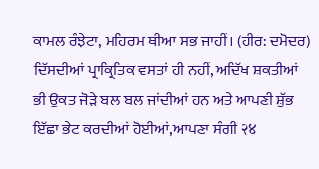ਕਾਮਲ ਰੰਝੇਟਾ, ਮਹਿਰਮ ਥੀਆ ਸਭ ਜਾਹੀਂ। (ਹੀਰ: ਦਮੋਦਰ) ਦਿੱਸਦੀਆਂ ਪ੍ਰਾਕ੍ਰਿਤਿਕ ਵਸਤਾਂ ਹੀ ਨਹੀਂ, ਅਦਿੱਖ ਸ਼ਕਤੀਆਂ ਭੀ ਉਕਤ ਜੋੜੇ ਬਲ ਬਲ ਜਾਂਦੀਆਂ ਹਨ ਅਤੇ ਆਪਣੀ ਸ਼ੁੱਭ ਇੱਛਾ ਭੇਟ ਕਰਦੀਆਂ ਹੋਈਆਂ,ਆਪਣਾ ਸੰਗੀ २४